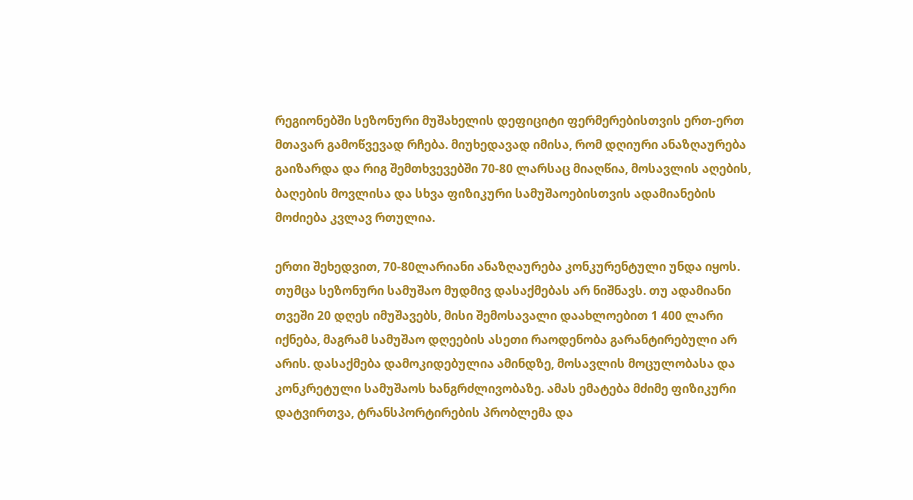რეგიონებში სეზონური მუშახელის დეფიციტი ფერმერებისთვის ერთ-ერთ მთავარ გამოწვევად რჩება. მიუხედავად იმისა, რომ დღიური ანაზღაურება გაიზარდა და რიგ შემთხვევებში 70-80 ლარსაც მიაღწია, მოსავლის აღების, ბაღების მოვლისა და სხვა ფიზიკური სამუშაოებისთვის ადამიანების მოძიება კვლავ რთულია.

ერთი შეხედვით, 70-80ლარიანი ანაზღაურება კონკურენტული უნდა იყოს. თუმცა სეზონური სამუშაო მუდმივ დასაქმებას არ ნიშნავს. თუ ადამიანი თვეში 20 დღეს იმუშავებს, მისი შემოსავალი დაახლოებით 1 400 ლარი იქნება, მაგრამ სამუშაო დღეების ასეთი რაოდენობა გარანტირებული არ არის. დასაქმება დამოკიდებულია ამინდზე, მოსავლის მოცულობასა და კონკრეტული სამუშაოს ხანგრძლივობაზე. ამას ემატება მძიმე ფიზიკური დატვირთვა, ტრანსპორტირების პრობლემა და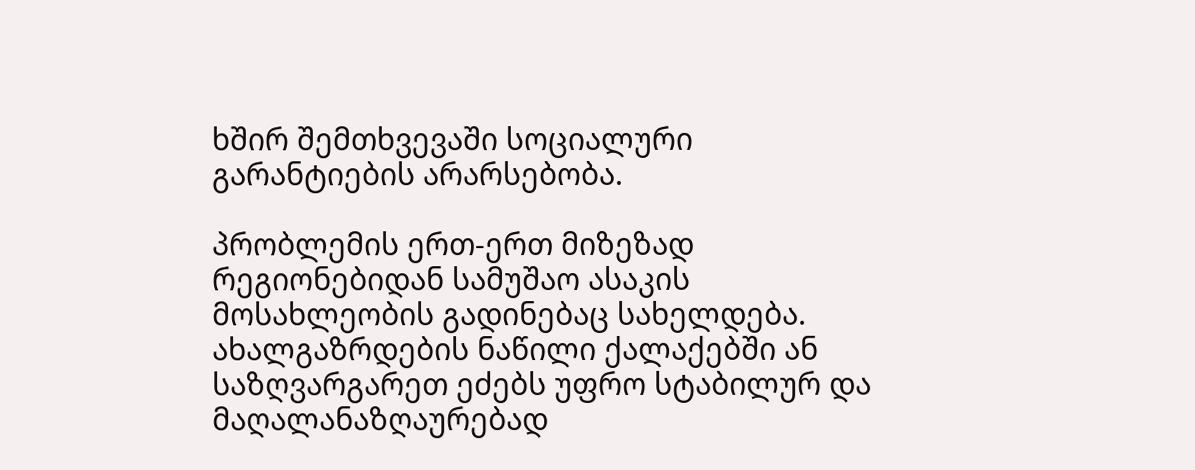ხშირ შემთხვევაში სოციალური გარანტიების არარსებობა.

პრობლემის ერთ-ერთ მიზეზად რეგიონებიდან სამუშაო ასაკის მოსახლეობის გადინებაც სახელდება. ახალგაზრდების ნაწილი ქალაქებში ან საზღვარგარეთ ეძებს უფრო სტაბილურ და მაღალანაზღაურებად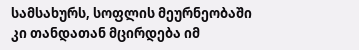სამსახურს, სოფლის მეურნეობაში კი თანდათან მცირდება იმ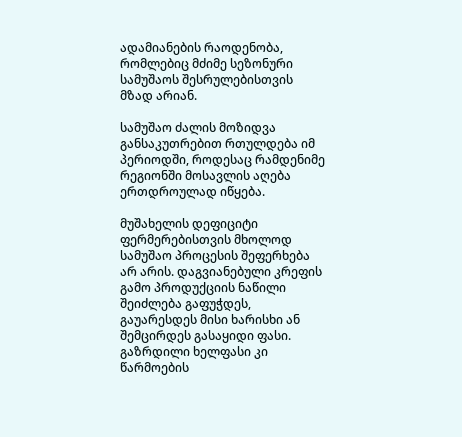ადამიანების რაოდენობა, რომლებიც მძიმე სეზონური სამუშაოს შესრულებისთვის მზად არიან.

სამუშაო ძალის მოზიდვა განსაკუთრებით რთულდება იმ პერიოდში, როდესაც რამდენიმე რეგიონში მოსავლის აღება ერთდროულად იწყება.

მუშახელის დეფიციტი ფერმერებისთვის მხოლოდ სამუშაო პროცესის შეფერხება არ არის. დაგვიანებული კრეფის გამო პროდუქციის ნაწილი შეიძლება გაფუჭდეს, გაუარესდეს მისი ხარისხი ან შემცირდეს გასაყიდი ფასი. გაზრდილი ხელფასი კი წარმოების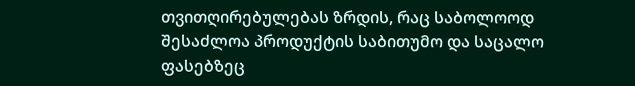თვითღირებულებას ზრდის, რაც საბოლოოდ შესაძლოა პროდუქტის საბითუმო და საცალო ფასებზეც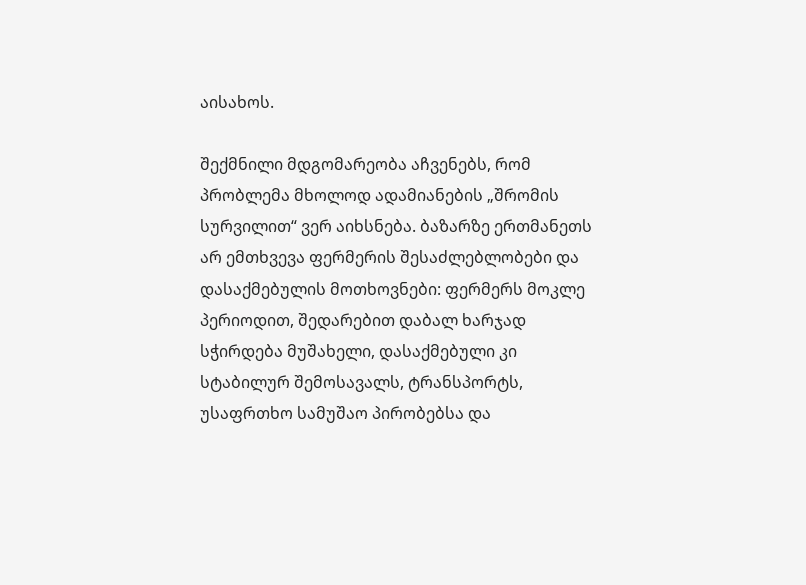აისახოს.

შექმნილი მდგომარეობა აჩვენებს, რომ პრობლემა მხოლოდ ადამიანების „შრომის სურვილით“ ვერ აიხსნება. ბაზარზე ერთმანეთს არ ემთხვევა ფერმერის შესაძლებლობები და დასაქმებულის მოთხოვნები: ფერმერს მოკლე პერიოდით, შედარებით დაბალ ხარჯად სჭირდება მუშახელი, დასაქმებული კი სტაბილურ შემოსავალს, ტრანსპორტს, უსაფრთხო სამუშაო პირობებსა და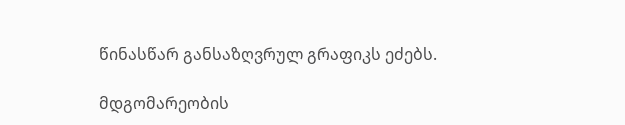წინასწარ განსაზღვრულ გრაფიკს ეძებს.

მდგომარეობის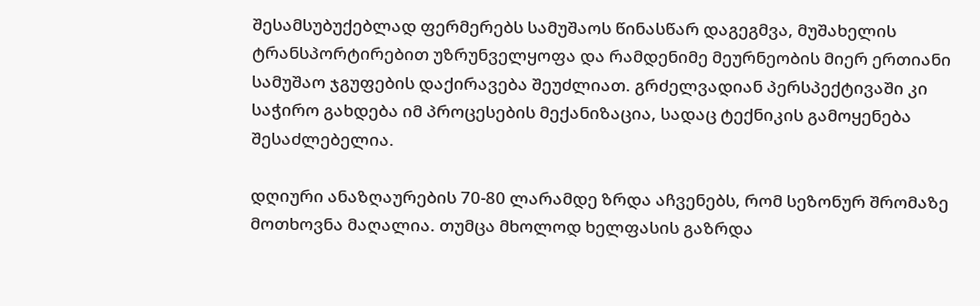შესამსუბუქებლად ფერმერებს სამუშაოს წინასწარ დაგეგმვა, მუშახელის ტრანსპორტირებით უზრუნველყოფა და რამდენიმე მეურნეობის მიერ ერთიანი სამუშაო ჯგუფების დაქირავება შეუძლიათ. გრძელვადიან პერსპექტივაში კი საჭირო გახდება იმ პროცესების მექანიზაცია, სადაც ტექნიკის გამოყენება შესაძლებელია.

დღიური ანაზღაურების 70-80 ლარამდე ზრდა აჩვენებს, რომ სეზონურ შრომაზე მოთხოვნა მაღალია. თუმცა მხოლოდ ხელფასის გაზრდა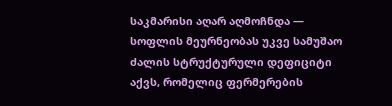საკმარისი აღარ აღმოჩნდა — სოფლის მეურნეობას უკვე სამუშაო ძალის სტრუქტურული დეფიციტი აქვს, რომელიც ფერმერების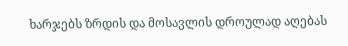ხარჯებს ზრდის და მოსავლის დროულად აღებას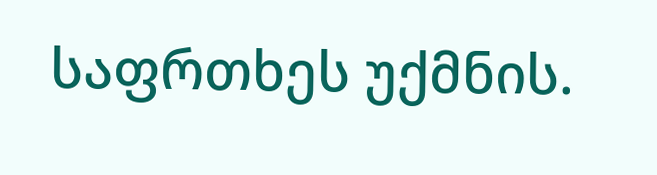საფრთხეს უქმნის.